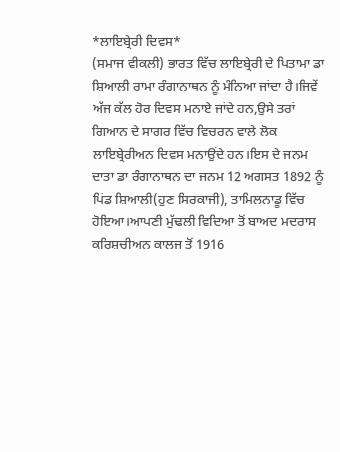*ਲਾਇਬ੍ਰੇਰੀ ਦਿਵਸ*
(ਸਮਾਜ ਵੀਕਲੀ) ਭਾਰਤ ਵਿੱਚ ਲਾਇਬ੍ਰੇਰੀ ਦੇ ਪਿਤਾਮਾ ਡਾ ਸ਼ਿਆਲੀ ਰਾਮਾ ਰੰਗਾਨਾਥਨ ਨੂੰ ਮੰਨਿਆ ਜਾਂਦਾ ਹੈ।ਜਿਵੇਂ ਅੱਜ ਕੱਲ ਹੋਰ ਦਿਵਸ ਮਨਾਏ ਜਾਂਦੇ ਹਨ,ਉਸੇ ਤਰਾਂ ਗਿਆਨ ਦੇ ਸਾਗਰ ਵਿੱਚ ਵਿਚਰਨ ਵਾਲੇ ਲੋਕ ਲਾਇਬ੍ਰੇਰੀਅਨ ਦਿਵਸ ਮਨਾਉਂਦੇ ਹਨ।ਇਸ ਦੇ ਜਨਮ ਦਾਤਾ ਡਾ ਰੰਗਾਨਾਥਨ ਦਾ ਜਨਮ 12 ਅਗਸਤ 1892 ਨੂੰ ਪਿਂਡ ਸ਼ਿਆਲੀ(ਹੁਣ ਸਿਰਕਾਜੀ), ਤਾਮਿਲਨਾਡੂ ਵਿੱਚ ਹੋਇਆ।ਆਪਣੀ ਮੁੱਢਲੀ ਵਿਦਿਆ ਤੋਂ ਬਾਅਦ ਮਦਰਾਸ ਕਰਿਸ਼ਚੀਅਨ ਕਾਲਜ ਤੋਂ 1916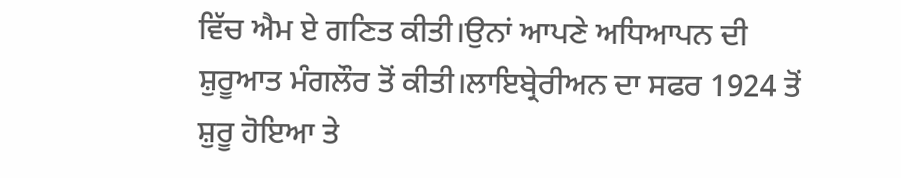ਵਿੱਚ ਐਮ ਏ ਗਣਿਤ ਕੀਤੀ।ਉਨਾਂ ਆਪਣੇ ਅਧਿਆਪਨ ਦੀ ਸ਼ੁਰੂਆਤ ਮੰਗਲੌਰ ਤੋਂ ਕੀਤੀ।ਲਾਇਬ੍ਰੇਰੀਅਨ ਦਾ ਸਫਰ 1924 ਤੋਂ ਸ਼ੁਰੂ ਹੋਇਆ ਤੇ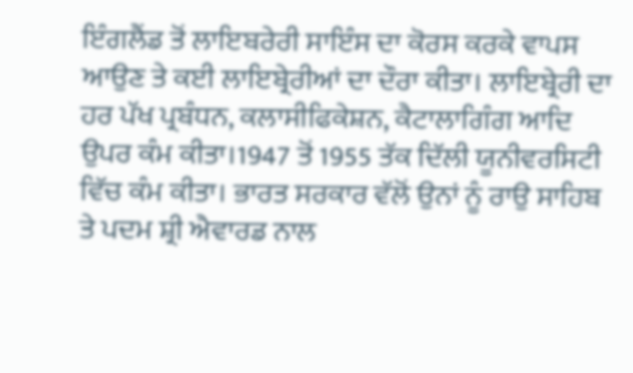ਇੰਗਲੈਂਡ ਤੋਂ ਲਾਇਬਰੇਰੀ ਸਾਇੰਸ ਦਾ ਕੋਰਸ ਕਰਕੇ ਵਾਪਸ ਆਉਣ ਤੇ ਕਈ ਲਾਇਬ੍ਰੇਰੀਆਂ ਦਾ ਦੌਰਾ ਕੀਤਾ। ਲਾਇਬ੍ਰੇਰੀ ਦਾ ਹਰ ਪੱਖ ਪ੍ਰਬੰਧਨ, ਕਲਾਸੀਫਿਕੇਸ਼ਨ, ਕੈਟਾਲਾਗਿੰਗ ਆਦਿ ਉਪਰ ਕੰਮ ਕੀਤਾ।1947 ਤੋਂ 1955 ਤੱਕ ਦਿੱਲੀ ਯੂਨੀਵਰਸਿਟੀ ਵਿੱਚ ਕੰਮ ਕੀਤਾ। ਭਾਰਤ ਸਰਕਾਰ ਵੱਲੋਂ ਉਨਾਂ ਨੂੰ ਰਾਉ ਸਾਹਿਬ ਤੇ ਪਦਮ ਸ਼੍ਰੀ ਐਵਾਰਡ ਨਾਲ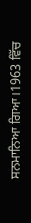ਸਨਮਾਨਿਆ ਗਿਆ।1963 ਵਿੱਚ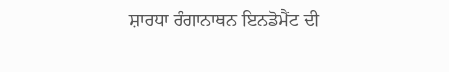ਸ਼ਾਰਧਾ ਰੰਗਾਨਾਥਨ ਇਨਡੋਮੈਂਟ ਦੀ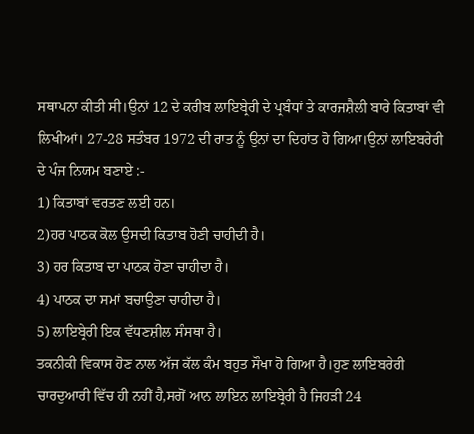ਸਥਾਪਨਾ ਕੀਤੀ ਸੀ।ਉਨਾਂ 12 ਦੇ ਕਰੀਬ ਲਾਇਬ੍ਰੇਰੀ ਦੇ ਪ੍ਰਬੰਧਾਂ ਤੇ ਕਾਰਜਸ਼ੈਲੀ ਬਾਰੇ ਕਿਤਾਬਾਂ ਵੀ ਲਿਖੀਆਂ। 27-28 ਸਤੰਬਰ 1972 ਦੀ ਰਾਤ ਨੂੰ ਉਨਾਂ ਦਾ ਦਿਹਾਂਤ ਹੋ ਗਿਆ।ਉਨਾਂ ਲਾਇਬਰੇਰੀ ਦੇ ਪੰਜ ਨਿਯਮ ਬਣਾਏ :-
1) ਕਿਤਾਬਾਂ ਵਰਤਣ ਲਈ ਹਨ।
2)ਹਰ ਪਾਠਕ ਕੋਲ ਉਸਦੀ ਕਿਤਾਬ ਹੋਣੀ ਚਾਹੀਦੀ ਹੈ।
3) ਹਰ ਕਿਤਾਬ ਦਾ ਪਾਠਕ ਹੋਣਾ ਚਾਹੀਦਾ ਹੈ।
4) ਪਾਠਕ ਦਾ ਸਮਾਂ ਬਚਾਉਣਾ ਚਾਹੀਦਾ ਹੈ।
5) ਲਾਇਬ੍ਰੇਰੀ ਇਕ ਵੱਧਣਸ਼ੀਲ ਸੰਸਥਾ ਹੈ।
ਤਕਨੀਕੀ ਵਿਕਾਸ ਹੋਣ ਨਾਲ ਅੱਜ ਕੱਲ ਕੰਮ ਬਹੁਤ ਸੌਖਾ ਹੋ ਗਿਆ ਹੈ।ਹੁਣ ਲਾਇਬਰੇਰੀ ਚਾਰਦੁਆਰੀ ਵਿੱਚ ਹੀ ਨਹੀਂ ਹੈ,ਸਗੋਂ ਆਨ ਲਾਇਨ ਲਾਇਬ੍ਰੇਰੀ ਹੈ ਜਿਹੜੀ 24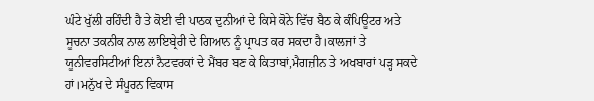ਘੰਟੇ ਖੁੱਲੀ ਰਹਿੰਦੀ ਹੈ ਤੇ ਕੋਈ ਵੀ ਪਾਠਕ ਦੁਨੀਆਂ ਦੇ ਕਿਸੇ ਕੋਨੇ ਵਿੱਚ ਬੈਠ ਕੇ ਕੰਪਿਊਟਰ ਅਤੇ ਸੂਚਨਾ ਤਕਨੀਕ ਨਾਲ ਲਾਇਬ੍ਰੇਰੀ ਦੇ ਗਿਆਨ ਨੂੰ ਪ੍ਰਾਪਤ ਕਰ ਸਕਦਾ ਹੈ।ਕਾਲਜਾਂ ਤੇ ਯੂਨੀਵਰਸਿਟੀਆਂ ਇਨਾਂ ਨੈਟਵਰਕਾਂ ਦੇ ਮੈਂਬਰ ਬਣ ਕੇ ਕਿਤਾਬਾਂ,ਮੈਗਜ਼ੀਨ ਤੇ ਅਖਬਾਰਾਂ ਪੜ੍ਹ ਸਕਦੇ ਹਾਂ।ਮਨੁੱਖ ਦੇ ਸੰਪੂਰਨ ਵਿਕਾਸ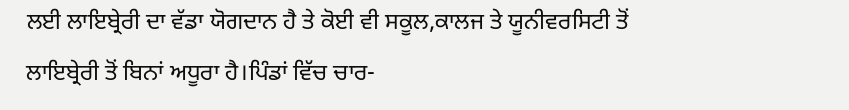ਲਈ ਲਾਇਬ੍ਰੇਰੀ ਦਾ ਵੱਡਾ ਯੋਗਦਾਨ ਹੈ ਤੇ ਕੋਈ ਵੀ ਸਕੂਲ,ਕਾਲਜ ਤੇ ਯੂਨੀਵਰਸਿਟੀ ਤੋਂ ਲਾਇਬ੍ਰੇਰੀ ਤੋਂ ਬਿਨਾਂ ਅਧੂਰਾ ਹੈ।ਪਿੰਡਾਂ ਵਿੱਚ ਚਾਰ-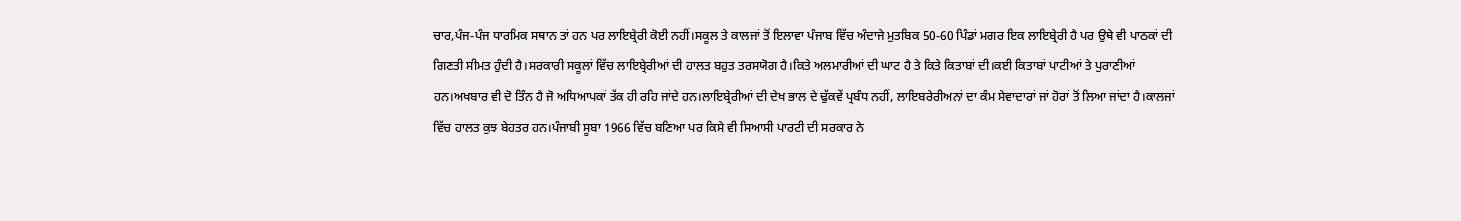ਚਾਰ,ਪੰਜ-ਪੰਜ ਧਾਰਮਿਕ ਸਥਾਨ ਤਾਂ ਹਨ ਪਰ ਲਾਇਬ੍ਰੇਰੀ ਕੋਈ ਨਹੀਂ।ਸਕੂਲ ਤੇ ਕਾਲਜਾਂ ਤੋਂ ਇਲਾਵਾ ਪੰਜਾਬ ਵਿੱਚ ਅੰਦਾਜੇ ਮੁਤਬਿਕ 50-60 ਪਿੰਡਾਂ ਮਗਰ ਇਕ ਲਾਇਬ੍ਰੇਰੀ ਹੈ ਪਰ ਉਥੇ ਵੀ ਪਾਠਕਾਂ ਦੀ ਗਿਣਤੀ ਸੀਮਤ ਹੁੰਦੀ ਹੈ।ਸਰਕਾਰੀ ਸਕੂਲਾਂ ਵਿੱਚ ਲਾਇਬ੍ਰੇਰੀਆਂ ਦੀ ਹਾਲਤ ਬਹੁਤ ਤਰਸਯੋਗ ਹੈ।ਕਿਤੇ ਅਲਮਾਰੀਆਂ ਦੀ ਘਾਟ ਹੈ ਤੇ ਕਿਤੇ ਕਿਤਾਬਾਂ ਦੀ।ਕਈ ਕਿਤਾਬਾਂ ਪਾਟੀਆਂ ਤੇ ਪੁਰਾਣੀਆਂ ਹਨ।ਅਖਬਾਰ ਵੀ ਦੋ ਤਿੰਨ ਹੈ ਜੋ ਅਧਿਆਪਕਾਂ ਤੱਕ ਹੀ ਰਹਿ ਜਾਂਦੇ ਹਨ।ਲਾਇਬ੍ਰੇਰੀਆਂ ਦੀ ਦੇਖ ਭਾਲ ਦੇ ਢੁੱਕਵੇਂ ਪ੍ਰਬੰਧ ਨਹੀਂ, ਲਾਇਬਰੇਰੀਅਨਾਂ ਦਾ ਕੰਮ ਸੇਵਾਦਾਰਾਂ ਜਾਂ ਹੋਰਾਂ ਤੋਂ ਲਿਆ ਜਾਂਦਾ ਹੈ।ਕਾਲਜਾਂ ਵਿੱਚ ਹਾਲਤ ਕੁਝ ਬੇਹਤਰ ਹਨ।ਪੰਜਾਬੀ ਸੂਬਾ 1966 ਵਿੱਚ ਬਣਿਆ ਪਰ ਕਿਸੇ ਵੀ ਸਿਆਸੀ ਪਾਰਟੀ ਦੀ ਸਰਕਾਰ ਨੇ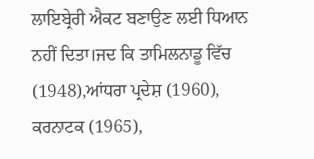ਲਾਇਬ੍ਰੇਰੀ ਐਕਟ ਬਣਾਉਣ ਲਈ ਧਿਆਨ ਨਹੀਂ ਦਿਤਾ।ਜਦ ਕਿ ਤਾਮਿਲਨਾਡੂ ਵਿੱਚ (1948),ਆਂਧਰਾ ਪ੍ਰਦੇਸ਼ (1960), ਕਰਨਾਟਕ (1965),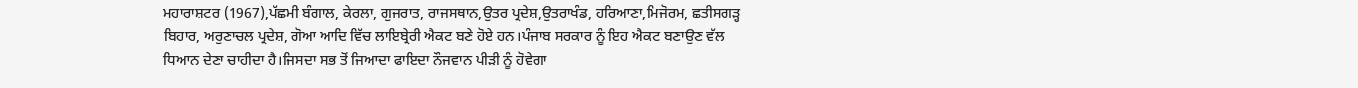ਮਹਾਰਾਸ਼ਟਰ (1967),ਪੱਛਮੀ ਬੰਗਾਲ, ਕੇਰਲਾ, ਗੁਜਰਾਤ, ਰਾਜਸਥਾਨ,ਉਤਰ ਪ੍ਰਦੇਸ਼,ਉਤਰਾਖੰਡ, ਹਰਿਆਣਾ,ਮਿਜੋਰਮ, ਛਤੀਸਗੜ੍ਹ ਬਿਹਾਰ, ਅਰੁਣਾਚਲ ਪ੍ਰਦੇਸ਼, ਗੋਆ ਆਦਿ ਵਿੱਚ ਲਾਇਬ੍ਰੇਰੀ ਐਕਟ ਬਣੇ ਹੋਏ ਹਨ।ਪੰਜਾਬ ਸਰਕਾਰ ਨੂੰ ਇਹ ਐਕਟ ਬਣਾਉਣ ਵੱਲ ਧਿਆਨ ਦੇਣਾ ਚਾਹੀਦਾ ਹੈ।ਜਿਸਦਾ ਸਭ ਤੋਂ ਜਿਆਦਾ ਫਾਇਦਾ ਨੌਜਵਾਨ ਪੀੜੀ ਨੂੰ ਹੋਵੇਗਾ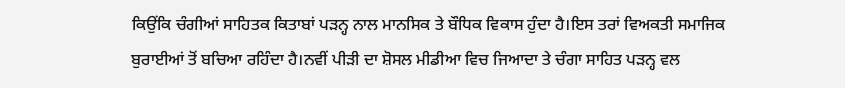ਕਿਉਂਕਿ ਚੰਗੀਆਂ ਸਾਹਿਤਕ ਕਿਤਾਬਾਂ ਪੜਨ੍ਹ ਨਾਲ ਮਾਨਸਿਕ ਤੇ ਬੌਧਿਕ ਵਿਕਾਸ ਹੁੰਦਾ ਹੈ।ਇਸ ਤਰਾਂ ਵਿਅਕਤੀ ਸਮਾਜਿਕ ਬੁਰਾਈਆਂ ਤੋਂ ਬਚਿਆ ਰਹਿੰਦਾ ਹੈ।ਨਵੀਂ ਪੀੜੀ ਦਾ ਸ਼ੋਸਲ ਮੀਡੀਆ ਵਿਚ ਜਿਆਦਾ ਤੇ ਚੰਗਾ ਸਾਹਿਤ ਪੜਨ੍ਹ ਵਲ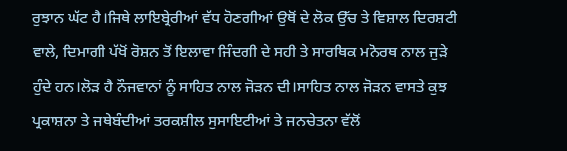ਰੁਝਾਨ ਘੱਟ ਹੈ।ਜਿਥੇ ਲਾਇਬ੍ਰੇਰੀਆਂ ਵੱਧ ਹੋਣਗੀਆਂ ਉਥੋਂ ਦੇ ਲੋਕ ਉੱਚ ਤੇ ਵਿਸ਼ਾਲ ਦਿਰਸ਼ਟੀ ਵਾਲੇ, ਦਿਮਾਗੀ ਪੱਖੋਂ ਰੋਸ਼ਨ ਤੋਂ ਇਲਾਵਾ ਜਿੰਦਗੀ ਦੇ ਸਹੀ ਤੇ ਸਾਰਥਿਕ ਮਨੋਰਥ ਨਾਲ ਜੁੜੇ ਹੁੰਦੇ ਹਨ।ਲੋੜ ਹੈ ਨੌਜਵਾਨਾਂ ਨੂੰ ਸਾਹਿਤ ਨਾਲ ਜੋੜਨ ਦੀ।ਸਾਹਿਤ ਨਾਲ ਜੋੜਨ ਵਾਸਤੇ ਕੁਝ ਪ੍ਰਕਾਸ਼ਨਾ ਤੇ ਜਥੇਬੰਦੀਆਂ ਤਰਕਸ਼ੀਲ ਸੁਸਾਇਟੀਆਂ ਤੇ ਜਨਚੇਤਨਾ ਵੱਲੋਂ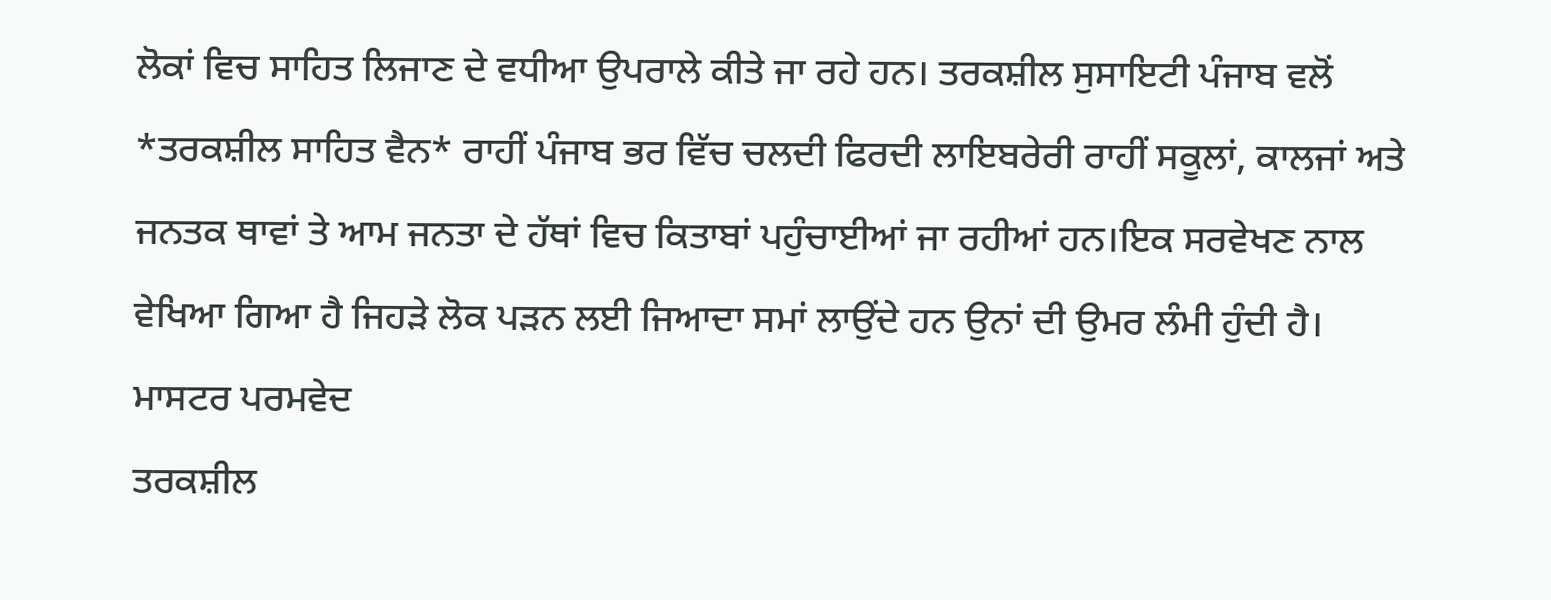ਲੋਕਾਂ ਵਿਚ ਸਾਹਿਤ ਲਿਜਾਣ ਦੇ ਵਧੀਆ ਉਪਰਾਲੇ ਕੀਤੇ ਜਾ ਰਹੇ ਹਨ। ਤਰਕਸ਼ੀਲ ਸੁਸਾਇਟੀ ਪੰਜਾਬ ਵਲੋਂ *ਤਰਕਸ਼ੀਲ ਸਾਹਿਤ ਵੈਨ* ਰਾਹੀਂ ਪੰਜਾਬ ਭਰ ਵਿੱਚ ਚਲਦੀ ਫਿਰਦੀ ਲਾਇਬਰੇਰੀ ਰਾਹੀਂ ਸਕੂਲਾਂ, ਕਾਲਜਾਂ ਅਤੇ ਜਨਤਕ ਥਾਵਾਂ ਤੇ ਆਮ ਜਨਤਾ ਦੇ ਹੱਥਾਂ ਵਿਚ ਕਿਤਾਬਾਂ ਪਹੁੰਚਾਈਆਂ ਜਾ ਰਹੀਆਂ ਹਨ।ਇਕ ਸਰਵੇਖਣ ਨਾਲ ਵੇਖਿਆ ਗਿਆ ਹੈ ਜਿਹੜੇ ਲੋਕ ਪੜਨ ਲਈ ਜਿਆਦਾ ਸਮਾਂ ਲਾਉਂਦੇ ਹਨ ਉਨਾਂ ਦੀ ਉਮਰ ਲੰਮੀ ਹੁੰਦੀ ਹੈ।
ਮਾਸਟਰ ਪਰਮਵੇਦ
ਤਰਕਸ਼ੀਲ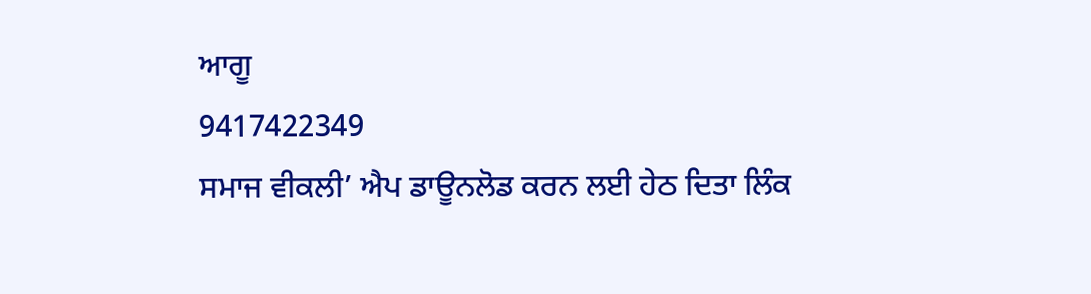ਆਗੂ
9417422349
ਸਮਾਜ ਵੀਕਲੀ’ ਐਪ ਡਾਊਨਲੋਡ ਕਰਨ ਲਈ ਹੇਠ ਦਿਤਾ ਲਿੰਕ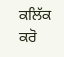ਕਲਿੱਕ ਕਰੋ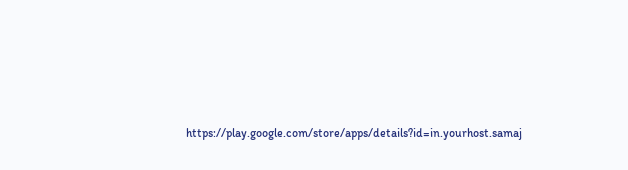https://play.google.com/store/apps/details?id=in.yourhost.samaj